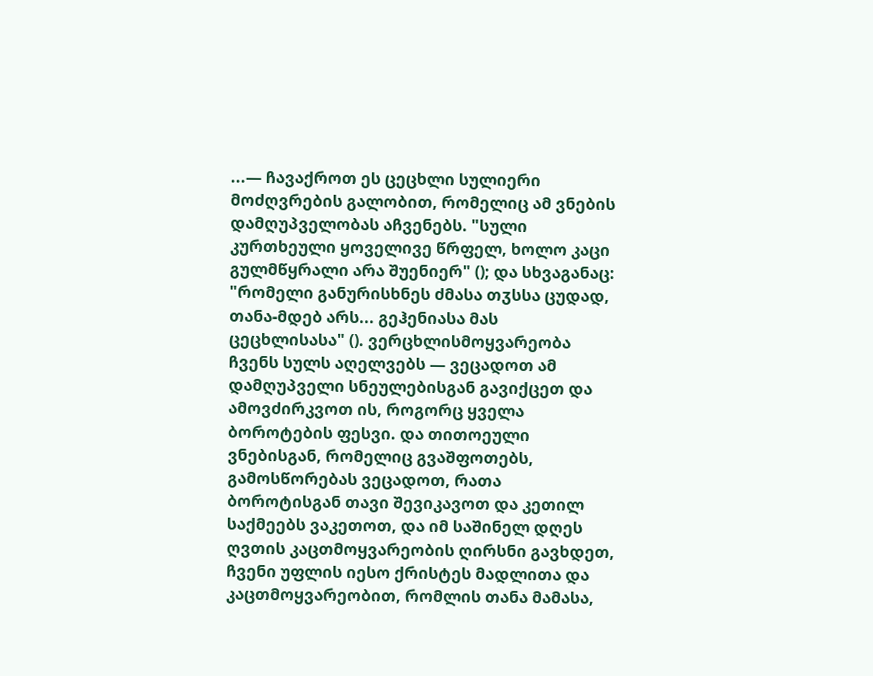...— ჩავაქროთ ეს ცეცხლი სულიერი მოძღვრების გალობით, რომელიც ამ ვნების დამღუპველობას აჩვენებს. "სული კურთხეული ყოველივე წრფელ, ხოლო კაცი გულმწყრალი არა შუენიერ" (); და სხვაგანაც: "რომელი განურისხნეს ძმასა თჳსსა ცუდად, თანა-მდებ არს... გეჰენიასა მას ცეცხლისასა" (). ვერცხლისმოყვარეობა ჩვენს სულს აღელვებს — ვეცადოთ ამ დამღუპველი სნეულებისგან გავიქცეთ და ამოვძირკვოთ ის, როგორც ყველა ბოროტების ფესვი. და თითოეული ვნებისგან, რომელიც გვაშფოთებს, გამოსწორებას ვეცადოთ, რათა ბოროტისგან თავი შევიკავოთ და კეთილ საქმეებს ვაკეთოთ, და იმ საშინელ დღეს ღვთის კაცთმოყვარეობის ღირსნი გავხდეთ, ჩვენი უფლის იესო ქრისტეს მადლითა და კაცთმოყვარეობით, რომლის თანა მამასა,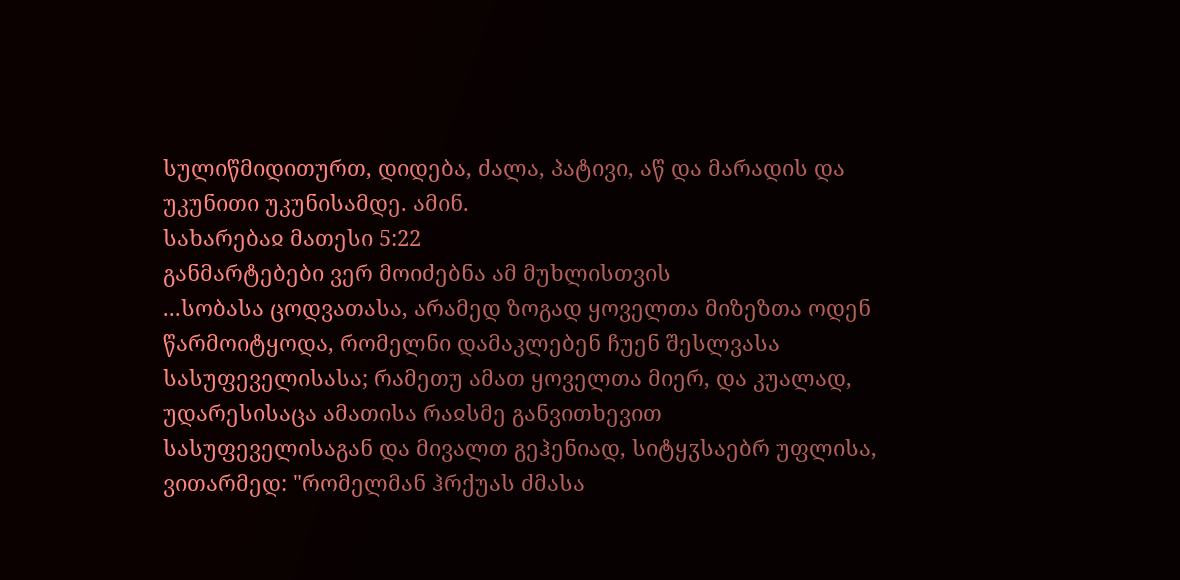სულიწმიდითურთ, დიდება, ძალა, პატივი, აწ და მარადის და უკუნითი უკუნისამდე. ამინ.
სახარებაჲ მათესი 5:22
განმარტებები ვერ მოიძებნა ამ მუხლისთვის
...სობასა ცოდვათასა, არამედ ზოგად ყოველთა მიზეზთა ოდენ წარმოიტყოდა, რომელნი დამაკლებენ ჩუენ შესლვასა სასუფეველისასა; რამეთუ ამათ ყოველთა მიერ, და კუალად, უდარესისაცა ამათისა რაჲსმე განვითხევით სასუფეველისაგან და მივალთ გეჰენიად, სიტყჳსაებრ უფლისა, ვითარმედ: "რომელმან ჰრქუას ძმასა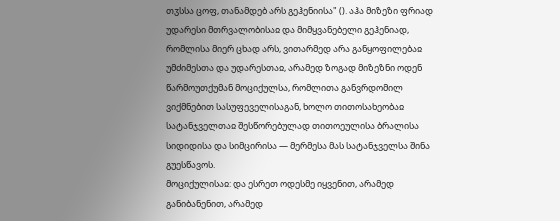თჳსსა ცოფ, თანამდებ არს გეჰენიისა" (). აჰა მიზეზი ფრიად უდარესი მთრვალობისაჲ და მიმყვანებელი გეჰენიად, რომლისა მიერ ცხად არს, ვითარმედ არა განყოფილებაჲ უმძიმესთა და უდარესთაჲ, არამედ ზოგად მიზეზნი ოდენ წარმოუთქუმან მოციქულსა, რომლითა განვრდომილ ვიქმნებით სასუფეველისაგან, ხოლო თითოსახეობაჲ სატანჯველთაჲ შესწორებულად თითოეულისა ბრალისა სიდიდისა და სიმცირისა — მერმესა მას სატანჯველსა შინა გუესწავოს.
მოციქულისაჲ: და ესრეთ ოდესმე იყვენით, არამედ განიბანენით, არამედ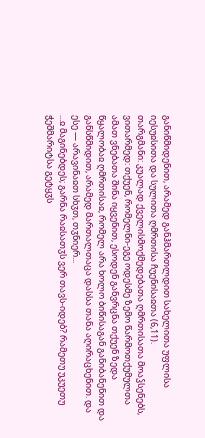განიწმიდენით, არამედ განჰმართლდით სახელითა უფლისა იესუჲსითა და სულითა ღმრთისა ჩუენისაჲთა (6,11).
თარგმანი: კუალად ქველისმოქმედებათა ღმრთისათა მოაჴსენებს, ვითარმედ: თქუენ, რომელნი-ეგე ოდესმე ზემო წარმოთქუმულთა ამათ ვნებათა შინა იყვენით, ესოდენ განვრცნა თქუენ ზედა წყალობაჲ ღმრთისაჲ, რომელ არა ხოლო ბიწისაგან განიბანენით და განსწმიდით, არამედ მართალთაცა დასსა თანა აღირაცხენით. და ესე — არავინაჲთ სხჳთ, თჳნიერ...
...ჲ მაგინებდეს; გარნა რაჲსათჳს ვერ თავს-იდებ? რამეთუ უკუეთუ ჭეშმარიტსა გეტყჳს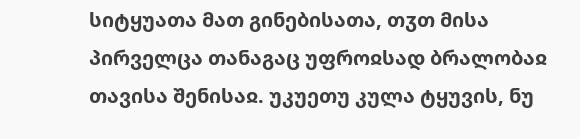სიტყუათა მათ გინებისათა, თჳთ მისა პირველცა თანაგაც უფროჲსად ბრალობაჲ თავისა შენისაჲ. უკუეთუ კულა ტყუვის, ნუ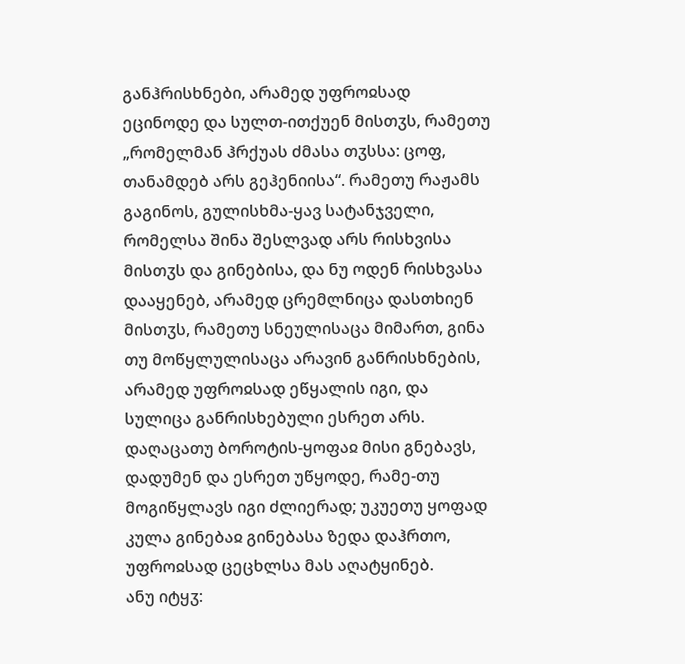განჰრისხნები, არამედ უფროჲსად ეცინოდე და სულთ-ითქუენ მისთჳს, რამეთუ „რომელმან ჰრქუას ძმასა თჳსსა: ცოფ, თანამდებ არს გეჰენიისა“. რამეთუ რაჟამს გაგინოს, გულისხმა-ყავ სატანჯველი, რომელსა შინა შესლვად არს რისხვისა მისთჳს და გინებისა, და ნუ ოდენ რისხვასა დააყენებ, არამედ ცრემლნიცა დასთხიენ მისთჳს, რამეთუ სნეულისაცა მიმართ, გინა თუ მოწყლულისაცა არავინ განრისხნების, არამედ უფროჲსად ეწყალის იგი, და სულიცა განრისხებული ესრეთ არს. დაღაცათუ ბოროტის-ყოფაჲ მისი გნებავს, დადუმენ და ესრეთ უწყოდე, რამე-თუ მოგიწყლავს იგი ძლიერად; უკუეთუ ყოფად კულა გინებაჲ გინებასა ზედა დაჰრთო, უფროჲსად ცეცხლსა მას აღატყინებ.
ანუ იტყჳ: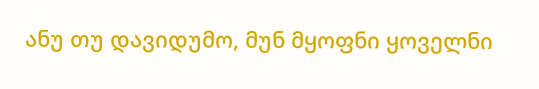ანუ თუ დავიდუმო, მუნ მყოფნი ყოველნი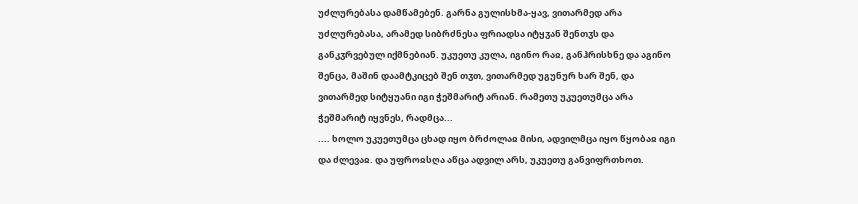უძლურებასა დამწამებენ. გარნა გულისხმა-ყავ, ვითარმედ არა უძლურებასა, არამედ სიბრძნესა ფრიადსა იტყჳან შენთჳს და განკჳრვებულ იქმნებიან. უკუეთუ კულა, იგინო რაჲ, განჰრისხნე და აგინო შენცა, მაშინ დაამტკიცებ შენ თჳთ, ვითარმედ უგუნურ ხარ შენ, და ვითარმედ სიტყუანი იგი ჭეშმარიტ არიან. რამეთუ უკუეთუმცა არა ჭეშმარიტ იყვნეს, რადმცა...
.... ხოლო უკუეთუმცა ცხად იყო ბრძოლაჲ მისი, ადვილმცა იყო წყობაჲ იგი და ძლევაჲ. და უფროჲსღა აწცა ადვილ არს, უკუეთუ განვიფრთხოთ.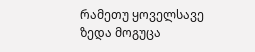რამეთუ ყოველსავე ზედა მოგუცა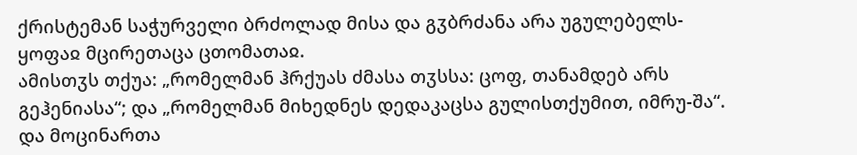ქრისტემან საჭურველი ბრძოლად მისა და გჳბრძანა არა უგულებელს-ყოფაჲ მცირეთაცა ცთომათაჲ.
ამისთჳს თქუა: „რომელმან ჰრქუას ძმასა თჳსსა: ცოფ, თანამდებ არს გეჰენიასა“; და „რომელმან მიხედნეს დედაკაცსა გულისთქუმით, იმრუ-შა“. და მოცინართა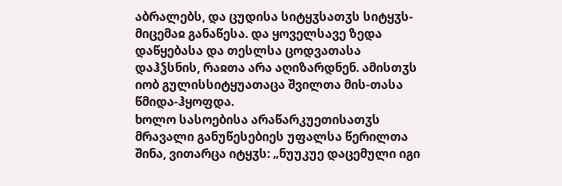აბრალებს, და ცუდისა სიტყჳსათჳს სიტყჳს-მიცემაჲ განაწესა. და ყოველსავე ზედა დაწყებასა და თესლსა ცოდვათასა დაჰჴსნის, რაჲთა არა აღიზარდნენ. ამისთჳს იობ გულისსიტყუათაცა შვილთა მის-თასა წმიდა-ჰყოფდა.
ხოლო სასოებისა არაწარკუეთისათჳს მრავალი განუწესებიეს უფალსა წერილთა შინა, ვითარცა იტყჳს: „ნუუკუე დაცემული იგი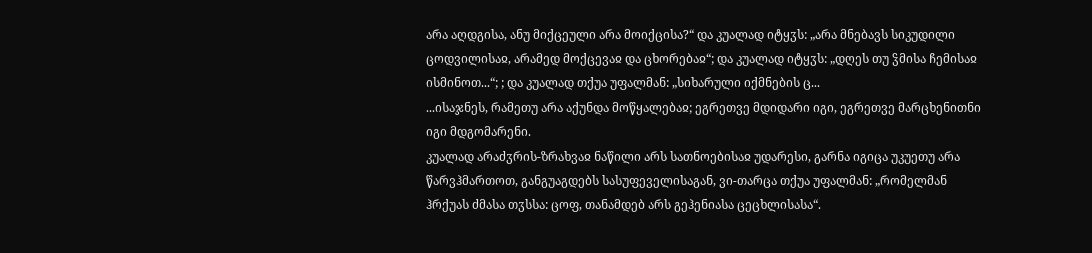არა აღდგისა, ანუ მიქცეული არა მოიქცისა?“ და კუალად იტყჳს: „არა მნებავს სიკუდილი ცოდვილისაჲ, არამედ მოქცევაჲ და ცხორებაჲ“; და კუალად იტყჳს: „დღეს თუ ჴმისა ჩემისაჲ ისმინოთ...“; ; და კუალად თქუა უფალმან: „სიხარული იქმნების ც...
...ისაჯნეს, რამეთუ არა აქუნდა მოწყალებაჲ; ეგრეთვე მდიდარი იგი, ეგრეთვე მარცხენითნი იგი მდგომარენი.
კუალად არაძჳრის-ზრახვაჲ ნაწილი არს სათნოებისაჲ უდარესი, გარნა იგიცა უკუეთუ არა წარვჰმართოთ, განგუაგდებს სასუფეველისაგან, ვი-თარცა თქუა უფალმან: „რომელმან ჰრქუას ძმასა თჳსსა: ცოფ, თანამდებ არს გეჰენიასა ცეცხლისასა“.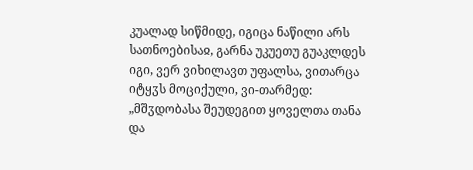კუალად სიწმიდე, იგიცა ნაწილი არს სათნოებისაჲ, გარნა უკუეთუ გუაკლდეს იგი, ვერ ვიხილავთ უფალსა, ვითარცა იტყჳს მოციქული, ვი-თარმედ: „მშჳდობასა შეუდეგით ყოველთა თანა და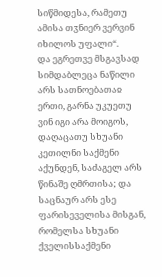სიწმიდესა, რამეთუ ამისა თჳნიერ ვერვინ იხილოს უფალი“.
და ეგრეთვე მსგავსად სიმდაბლეცა ნაწილი არს სათნოებათაჲ ერთი, გარნა უკუეთუ ვინ იგი არა მოიგოს, დაღაცათუ სხუანი კეთილნი საქმენი აქუნდენ, საძაგელ არს წინაშე ღმრთისა; და საცნაურ არს ესე ფარისეველისა მისგან, რომელსა სხუანი ქველისსაქმენი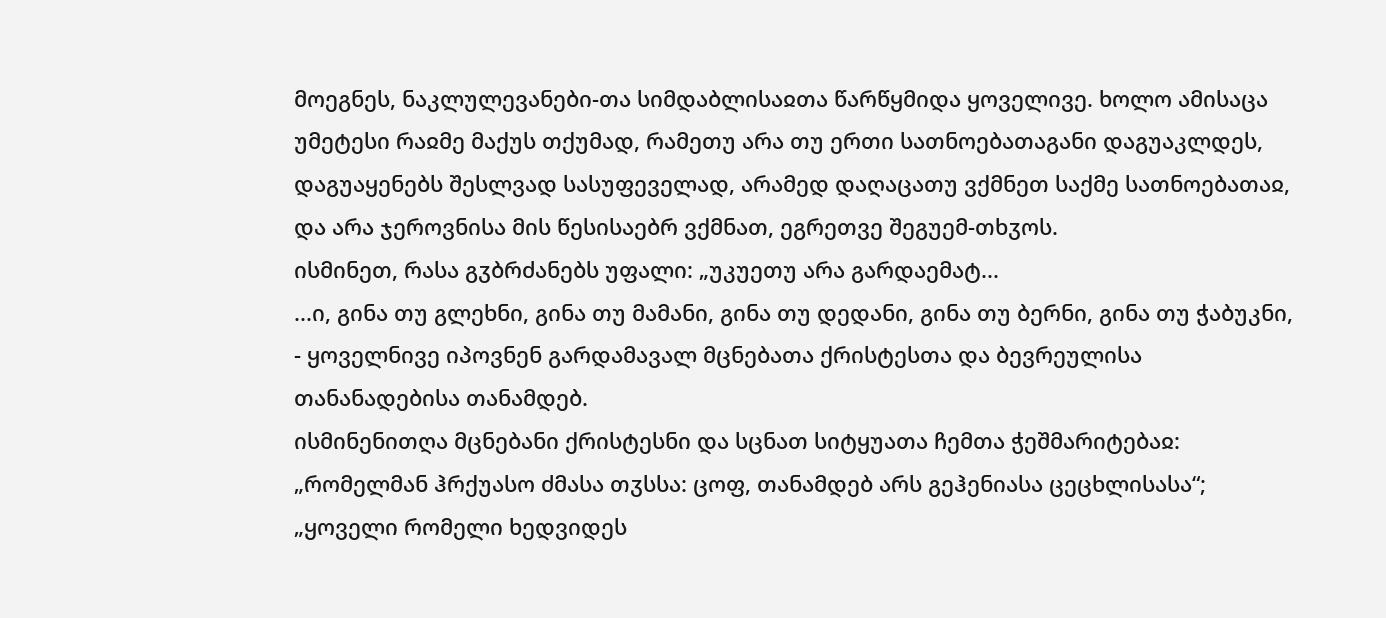მოეგნეს, ნაკლულევანები-თა სიმდაბლისაჲთა წარწყმიდა ყოველივე. ხოლო ამისაცა უმეტესი რაჲმე მაქუს თქუმად, რამეთუ არა თუ ერთი სათნოებათაგანი დაგუაკლდეს, დაგუაყენებს შესლვად სასუფეველად, არამედ დაღაცათუ ვქმნეთ საქმე სათნოებათაჲ, და არა ჯეროვნისა მის წესისაებრ ვქმნათ, ეგრეთვე შეგუემ-თხჳოს.
ისმინეთ, რასა გჳბრძანებს უფალი: „უკუეთუ არა გარდაემატ...
...ი, გინა თუ გლეხნი, გინა თუ მამანი, გინა თუ დედანი, გინა თუ ბერნი, გინა თუ ჭაბუკნი, - ყოველნივე იპოვნენ გარდამავალ მცნებათა ქრისტესთა და ბევრეულისა თანანადებისა თანამდებ.
ისმინენითღა მცნებანი ქრისტესნი და სცნათ სიტყუათა ჩემთა ჭეშმარიტებაჲ: „რომელმან ჰრქუასო ძმასა თჳსსა: ცოფ, თანამდებ არს გეჰენიასა ცეცხლისასა“; „ყოველი რომელი ხედვიდეს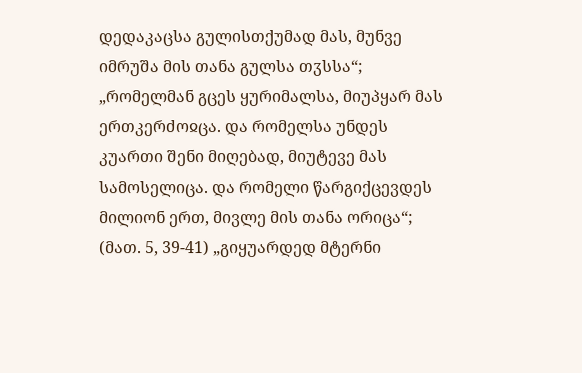დედაკაცსა გულისთქუმად მას, მუნვე იმრუშა მის თანა გულსა თჳსსა“; „რომელმან გცეს ყურიმალსა, მიუპყარ მას ერთკერძოჲცა. და რომელსა უნდეს კუართი შენი მიღებად, მიუტევე მას სამოსელიცა. და რომელი წარგიქცევდეს მილიონ ერთ, მივლე მის თანა ორიცა“; (მათ. 5, 39-41) „გიყუარდედ მტერნი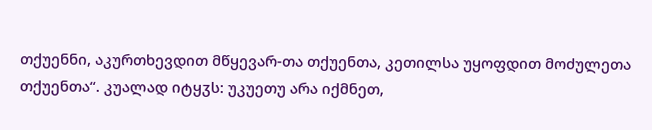თქუენნი, აკურთხევდით მწყევარ-თა თქუენთა, კეთილსა უყოფდით მოძულეთა თქუენთა“. კუალად იტყჳს: უკუეთუ არა იქმნეთ,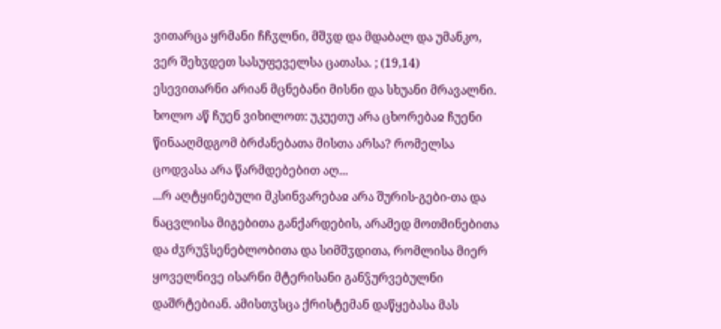ვითარცა ყრმანი ჩჩჳლნი, მშჳდ და მდაბალ და უმანკო, ვერ შეხჳდეთ სასუფეველსა ცათასა. ; (19,14)
ესევითარნი არიან მცნებანი მისნი და სხუანი მრავალნი. ხოლო აწ ჩუენ ვიხილოთ: უკუეთუ არა ცხორებაჲ ჩუენი წინააღმდგომ ბრძანებათა მისთა არსა? რომელსა ცოდვასა არა წარმდებებით აღ...
...რ აღტყინებული მკსინვარებაჲ არა შურის-გები-თა და ნაცვლისა მიგებითა განქარდების, არამედ მოთმინებითა და ძჳრუჴსენებლობითა და სიმშჳდითა, რომლისა მიერ ყოველნივე ისარნი მტერისანი განჴურვებულნი დაშრტებიან. ამისთჳსცა ქრისტემან დაწყებასა მას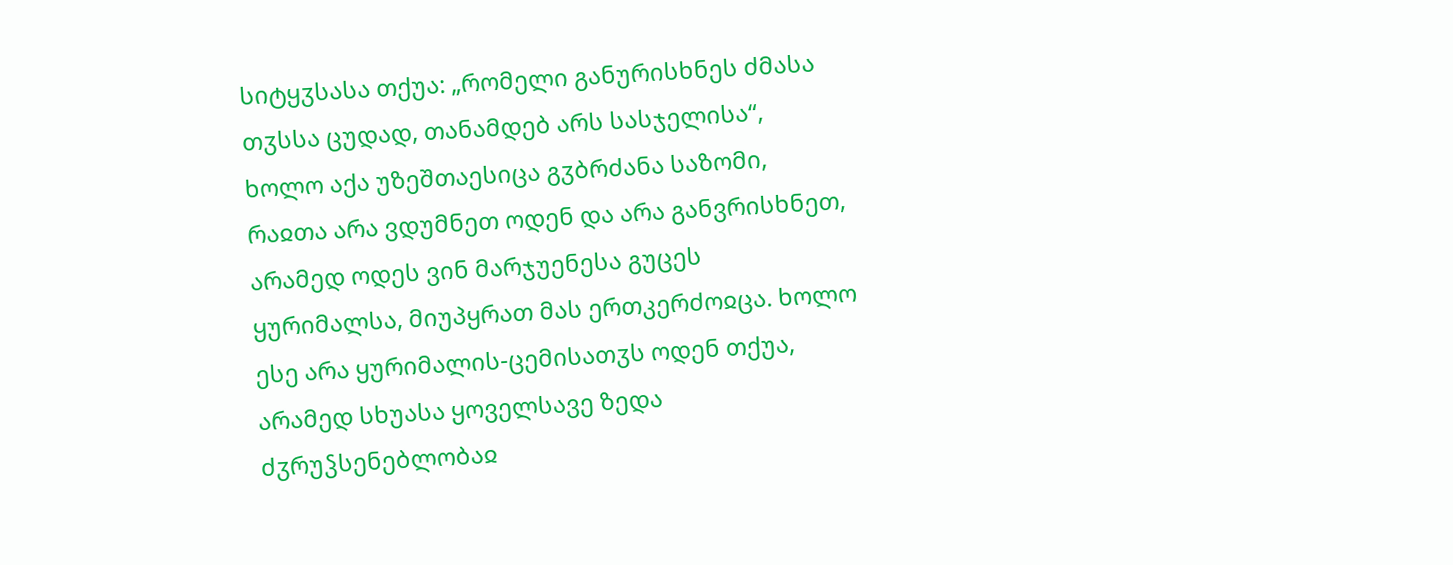სიტყჳსასა თქუა: „რომელი განურისხნეს ძმასა თჳსსა ცუდად, თანამდებ არს სასჯელისა“, ხოლო აქა უზეშთაესიცა გჳბრძანა საზომი, რაჲთა არა ვდუმნეთ ოდენ და არა განვრისხნეთ, არამედ ოდეს ვინ მარჯუენესა გუცეს ყურიმალსა, მიუპყრათ მას ერთკერძოჲცა. ხოლო ესე არა ყურიმალის-ცემისათჳს ოდენ თქუა, არამედ სხუასა ყოველსავე ზედა ძჳრუჴსენებლობაჲ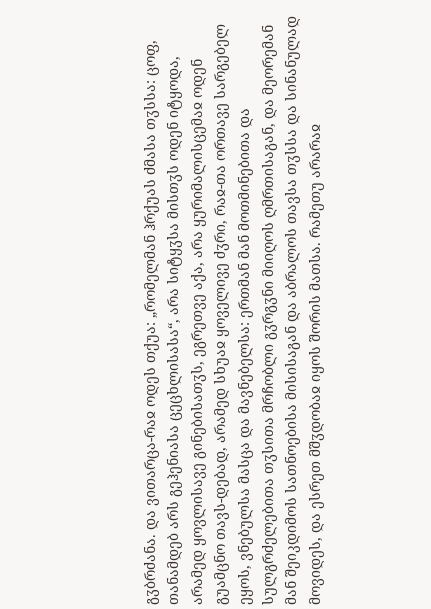გჳბრძანა. და ვითარცა-რაჲ ოდეს თქუა: „რომელმან ჰრქუას ძმასა თჳსსა: ცოფ, თანამდებ არს გეჰენიასა ცეცხლისასა“, არა სიტყჳსა მისთჳს ოდენ იტყოდა, არამედ ყოვლისავე გინებისათჳს, ეგრეთვე აქა, არა ყურიმალისცემაჲ ოდენ გუამცნო თავს-დებად, არამედ სხუაჲ ყოველივე ძჳრი, რაჲ-თა ორთავე სარგებელ ეყოს, ვნებულსა მასცა და მავნებელსა: ერთმან მან მოთმინებითა და სულგრძელებითა თჳსითა მრჩობლი გჳრგჳნი მიიღოს ღმრთისაგან, და მეორემან მან შეიკდიმოს სათნოებისა მისისაგან და აბრალოს თავსა თჳსსა და სინანულად მოვიდეს, და ესრეთ მშჳდობაჲ იყოს შორის მათსა. რამეთუ არარაჲ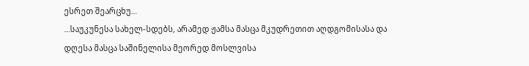ესრეთ შეარცხუ...
...საუკუნესა სახელ-სდებს, არამედ ჟამსა მასცა მკუდრეთით აღდგომისასა და დღესა მასცა საშინელისა მეორედ მოსლვისა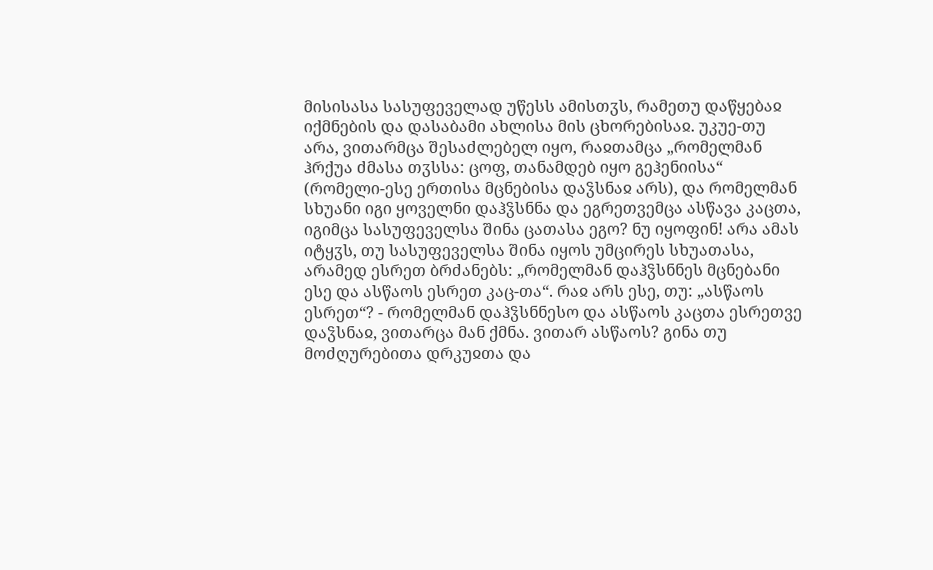მისისასა სასუფეველად უწესს ამისთჳს, რამეთუ დაწყებაჲ იქმნების და დასაბამი ახლისა მის ცხორებისაჲ. უკუე-თუ არა, ვითარმცა შესაძლებელ იყო, რაჲთამცა „რომელმან ჰრქუა ძმასა თჳსსა: ცოფ, თანამდებ იყო გეჰენიისა“ (რომელი-ესე ერთისა მცნებისა დაჴსნაჲ არს), და რომელმან სხუანი იგი ყოველნი დაჰჴსნნა და ეგრეთვემცა ასწავა კაცთა, იგიმცა სასუფეველსა შინა ცათასა ეგო? ნუ იყოფინ! არა ამას იტყჳს, თუ სასუფეველსა შინა იყოს უმცირეს სხუათასა, არამედ ესრეთ ბრძანებს: „რომელმან დაჰჴსნნეს მცნებანი ესე და ასწაოს ესრეთ კაც-თა“. რაჲ არს ესე, თუ: „ასწაოს ესრეთ“? - რომელმან დაჰჴსნნესო და ასწაოს კაცთა ესრეთვე დაჴსნაჲ, ვითარცა მან ქმნა. ვითარ ასწაოს? გინა თუ მოძღურებითა დრკუჲთა და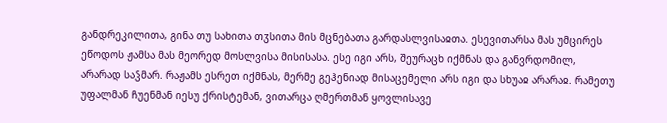განდრეკილითა, გინა თუ სახითა თჳსითა მის მცნებათა გარდასლვისაჲთა. ესევითარსა მას უმცირეს ეწოდოს ჟამსა მას მეორედ მოსლვისა მისისასა. ესე იგი არს, შეურაცხ იქმნას და განვრდომილ, არარად საჴმარ. რაჟამს ესრეთ იქმნას, მერმე გეჰენიად მისაცემელი არს იგი და სხუაჲ არარაჲ. რამეთუ უფალმან ჩუენმან იესუ ქრისტემან, ვითარცა ღმერთმან ყოვლისავე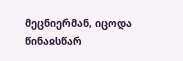მეცნიერმან, იცოდა წინაჲსწარ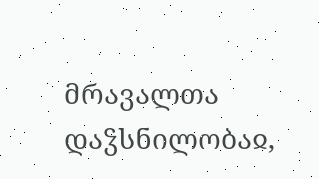მრავალთა დაჴსნილობაჲ,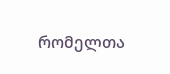რომელთა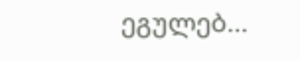ეგულებ...